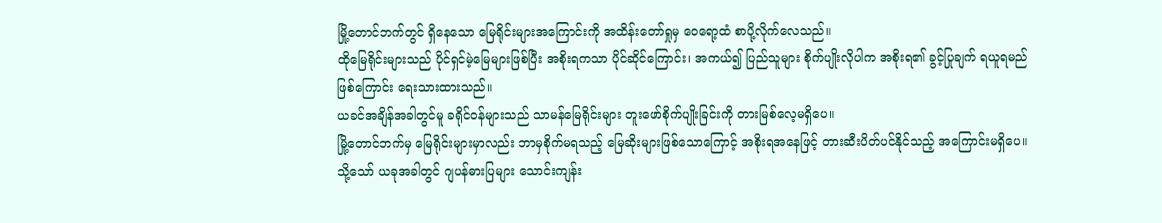မြို့တောင်ဘက်တွင် ရှိနေသော မြေရိုင်းများအကြောင်းကို အထိန်းတော်ရှုမှ ဝေရော့ထံ စာပို့လိုက်လေသည်။
ထိုမြေရိုင်းများသည် ပိုင်ရှင်မဲ့မြေများဖြစ်ပြီး အစိုးရကသာ ပိုင်ဆိုင်ကြောင်း၊ အကယ်၍ ပြည်သူများ စိုက်ပျိုးလိုပါက အစိုးရ၏ ခွင့်ပြုချက် ရယူရမည်ဖြစ်ကြောင်း ရေးသားထားသည်။
ယခင်အချိန်အခါတွင်မူ ခရိုင်ဝန်များသည် သာမန်မြေရိုင်းများ တူးဖော်စိုက်ပျိုးခြင်းကို တားမြစ်လေ့မရှိပေ။
မြို့တောင်ဘက်မှ မြေရိုင်းများမှာလည်း ဘာမှစိုက်မရသည့် မြေဆိုးများဖြစ်သောကြောင့် အစိုးရအနေဖြင့် တားဆီးပိတ်ပင်နိုင်သည့် အကြောင်းမရှိပေ။
သို့သော် ယခုအခါတွင် ဂျပန်ဓားပြများ သောင်းကျန်း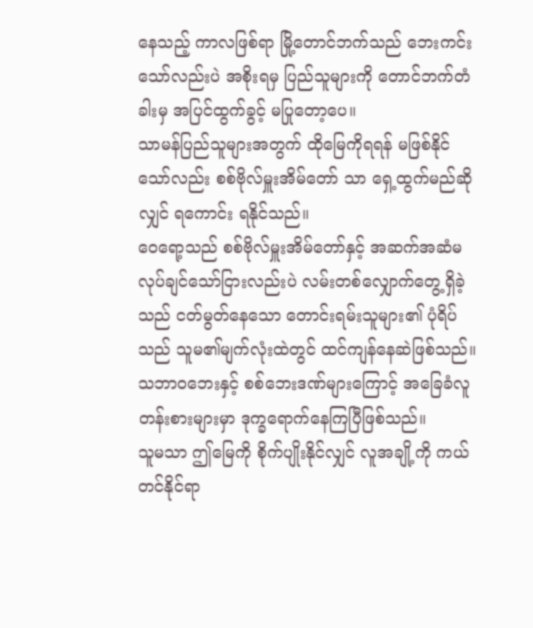နေသည့် ကာလဖြစ်ရာ မြို့တောင်ဘက်သည် ဘေးကင်းသော်လည်းပဲ အစိုးရမှ ပြည်သူများကို တောင်ဘက်တံခါးမှ အပြင်ထွက်ခွင့် မပြုတော့ပေ။
သာမန်ပြည်သူများအတွက် ထိုမြေကိုရရန် မဖြစ်နိုင်သော်လည်း စစ်ဗိုလ်မှူးအိမ်တော် သာ ရှေ့ထွက်မည်ဆိုလျှင် ရကောင်း ရနိုင်သည်။
ဝေရော့သည် စစ်ဗိုလ်မှူးအိမ်တော်နှင့် အဆက်အဆံမလုပ်ချင်သော်ငြားလည်းပဲ လမ်းတစ်လျှောက်တွေ့ရှိခဲ့သည် ငတ်မွတ်နေသော တောင်းရမ်းသူများ၏ ပုံရိပ်သည် သူမ၏မျက်လုံးထဲတွင် ထင်ကျန်နေဆဲဖြစ်သည်။
သဘာဝဘေးနှင့် စစ်ဘေးဒဏ်များကြောင့် အခြေခံလူတန်းစားများမှာ ဒုက္ခရောက်နေကြပြီဖြစ်သည်။
သူမသာ ဤမြေကို စိုက်ပျိုးနိုင်လျှင် လူအချို့ကို ကယ်တင်နိုင်ရာ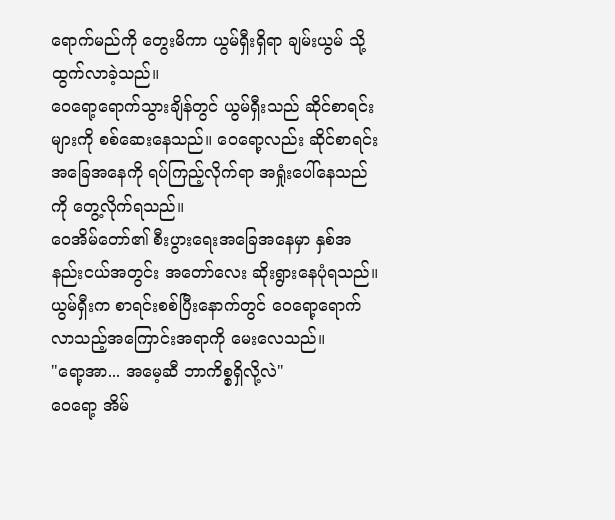ရောက်မည်ကို တွေးမိကာ ယွမ်ရှီးရှိရာ ချမ်းယွမ် သို့ ထွက်လာခဲ့သည်။
ဝေရော့ရောက်သွားချိန်တွင် ယွမ်ရှီးသည် ဆိုင်စာရင်းများကို စစ်ဆေးနေသည်။ ဝေရော့လည်း ဆိုင်စာရင်းအခြေအနေကို ရပ်ကြည့်လိုက်ရာ အရှုံးပေါ်နေသည်ကို တွေ့လိုက်ရသည်။
ဝေအိမ်တော်၏ စီးပွားရေးအခြေအနေမှာ နှစ်အနည်းငယ်အတွင်း အတော်လေး ဆိုးရွားနေပုံရသည်။
ယွမ်ရှီးက စာရင်းစစ်ပြီးနောက်တွင် ဝေရော့ရောက်လာသည့်အကြောင်းအရာကို မေးလေသည်။
"ရော့အာ... အမေ့ဆီ ဘာကိစ္စရှိလို့လဲ"
ဝေရော့ အိမ်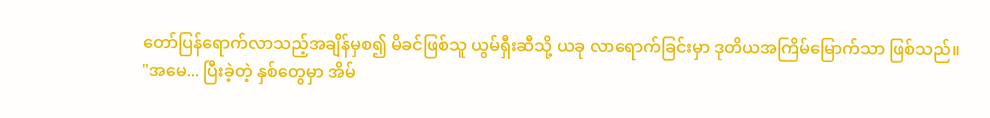တော်ပြန်ရောက်လာသည့်အချိန်မှစ၍ မိခင်ဖြစ်သူ ယွမ်ရှီးဆီသို့ ယခု လာရောက်ခြင်းမှာ ဒုတိယအကြိမ်မြောက်သာ ဖြစ်သည်။
"အမေ... ပြီးခဲ့တဲ့ နှစ်တွေမှာ အိမ်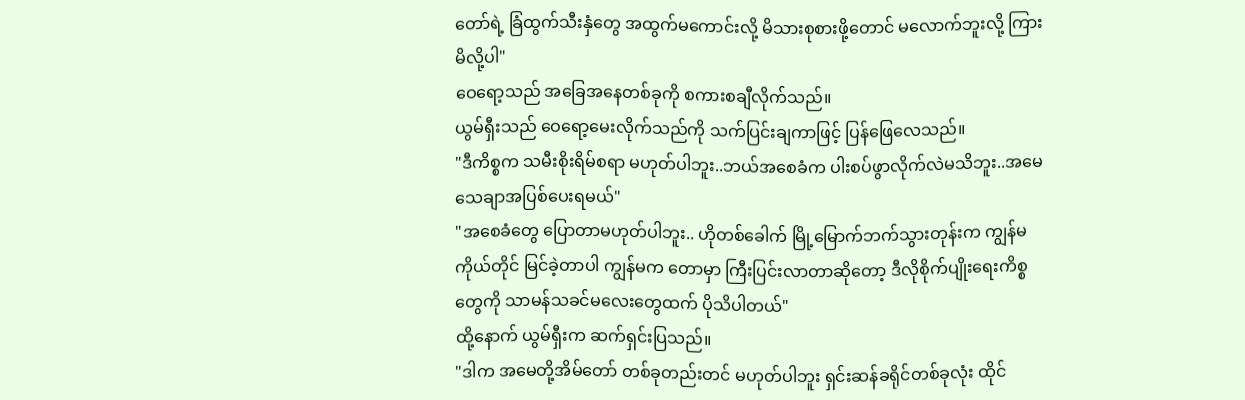တော်ရဲ့ ခြံထွက်သီးနှံတွေ အထွက်မကောင်းလို့ မိသားစုစားဖို့တောင် မလောက်ဘူးလို့ ကြားမိလို့ပါ"
ဝေရော့သည် အခြေအနေတစ်ခုကို စကားစချီလိုက်သည်။
ယွမ်ရှီးသည် ဝေရော့မေးလိုက်သည်ကို သက်ပြင်းချကာဖြင့် ပြန်ဖြေလေသည်။
"ဒီကိစ္စက သမီးစိုးရိမ်စရာ မဟုတ်ပါဘူး..ဘယ်အစေခံက ပါးစပ်ဖွာလိုက်လဲမသိဘူး..အမေ သေချာအပြစ်ပေးရမယ်"
"အစေခံတွေ ပြောတာမဟုတ်ပါဘူး.. ဟိုတစ်ခေါက် မြို့မြောက်ဘက်သွားတုန်းက ကျွန်မကိုယ်တိုင် မြင်ခဲ့တာပါ ကျွန်မက တောမှာ ကြီးပြင်းလာတာဆိုတော့ ဒီလိုစိုက်ပျိုးရေးကိစ္စတွေကို သာမန်သခင်မလေးတွေထက် ပိုသိပါတယ်"
ထို့နောက် ယွမ်ရှီးက ဆက်ရှင်းပြသည်။
"ဒါက အမေတို့အိမ်တော် တစ်ခုတည်းတင် မဟုတ်ပါဘူး ရှင်းဆန်ခရိုင်တစ်ခုလုံး ထိုင်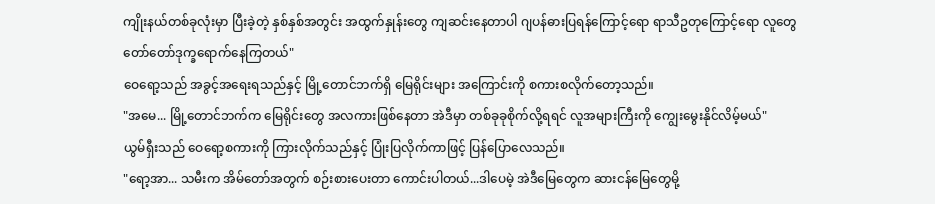ကျိုးနယ်တစ်ခုလုံးမှာ ပြီးခဲ့တဲ့ နှစ်နှစ်အတွင်း အထွက်နှုန်းတွေ ကျဆင်းနေတာပါ ဂျပန်ဓားပြရန်ကြောင့်ရော ရာသီဥတုကြောင့်ရော လူတွေ တော်တော်ဒုက္ခရောက်နေကြတယ်"
ဝေရော့သည် အခွင့်အရေးရသည်နှင့် မြို့တောင်ဘက်ရှိ မြေရိုင်းများ အကြောင်းကို စကားစလိုက်တော့သည်။
"အမေ... မြို့တောင်ဘက်က မြေရိုင်းတွေ အလကားဖြစ်နေတာ အဲဒီမှာ တစ်ခုခုစိုက်လို့ရရင် လူအများကြီးကို ကျွေးမွေးနိုင်လိမ့်မယ်"
ယွမ်ရှီးသည် ဝေရော့စကားကို ကြားလိုက်သည်နှင့် ပြုံးပြလိုက်ကာဖြင့် ပြန်ပြောလေသည်။
"ရော့အာ... သမီးက အိမ်တော်အတွက် စဉ်းစားပေးတာ ကောင်းပါတယ်...ဒါပေမဲ့ အဲဒီမြေတွေက ဆားငန်မြေတွေမို့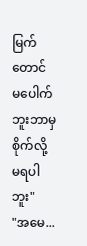မြက်တောင် မပေါက်ဘူးဘာမှစိုက်လို့ မရပါဘူး"
"အမေ...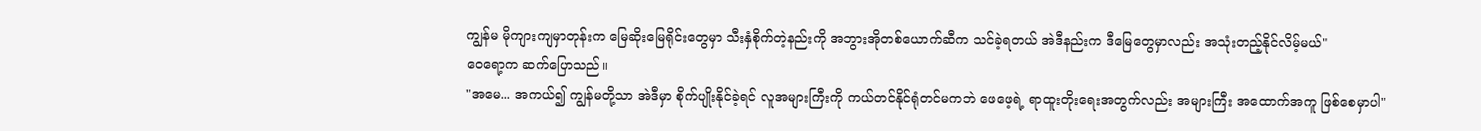ကျွန်မ မိုကျားကျမှာတုန်းက မြေဆိုးမြေရိုင်းတွေမှာ သီးနှံစိုက်တဲ့နည်းကို အဘွားအိုတစ်ယောက်ဆီက သင်ခဲ့ရတယ် အဲဒီနည်းက ဒီမြေတွေမှာလည်း အသုံးတည့်နိုင်လိမ့်မယ်"
ဝေရော့က ဆက်ပြောသည်။
"အမေ... အကယ်၍ ကျွန်မတို့သာ အဲဒီမှာ စိုက်ပျိုးနိုင်ခဲ့ရင် လူအများကြီးကို ကယ်တင်နိုင်ရုံတင်မကဘဲ ဖေဖေ့ရဲ့ ရာထူးတိုးရေးအတွက်လည်း အများကြီး အထောက်အကူ ဖြစ်စေမှာပါ"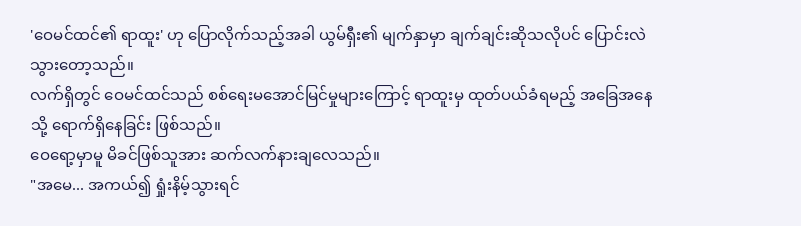'ဝေမင်ထင်၏ ရာထူး' ဟု ပြောလိုက်သည့်အခါ ယွမ်ရှီး၏ မျက်နှာမှာ ချက်ချင်းဆိုသလိုပင် ပြောင်းလဲသွားတော့သည်။
လက်ရှိတွင် ဝေမင်ထင်သည် စစ်ရေးမအောင်မြင်မှုများကြောင့် ရာထူးမှ ထုတ်ပယ်ခံရမည့် အခြေအနေသို့ ရောက်ရှိနေခြင်း ဖြစ်သည်။
ဝေရော့မှာမူ မိခင်ဖြစ်သူအား ဆက်လက်နားချလေသည်။
"အမေ... အကယ်၍ ရှုံးနိမ့်သွားရင်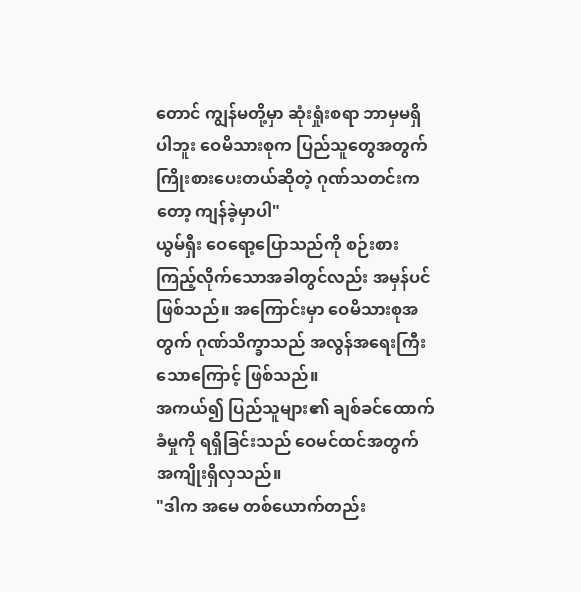တောင် ကျွန်မတို့မှာ ဆုံးရှုံးစရာ ဘာမှမရှိပါဘူး ဝေမိသားစုက ပြည်သူတွေအတွက် ကြိုးစားပေးတယ်ဆိုတဲ့ ဂုဏ်သတင်းကတော့ ကျန်ခဲ့မှာပါ"
ယွမ်ရှီး ဝေရော့ပြောသည်ကို စဉ်းစားကြည့်လိုက်သောအခါတွင်လည်း အမှန်ပင် ဖြစ်သည်။ အကြောင်းမှာ ဝေမိသားစုအတွက် ဂုဏ်သိက္ခာသည် အလွန်အရေးကြီးသောကြောင့် ဖြစ်သည်။
အကယ်၍ ပြည်သူများ၏ ချစ်ခင်ထောက်ခံမှုကို ရရှိခြင်းသည် ဝေမင်ထင်အတွက် အကျိုးရှိလှသည်။
"ဒါက အမေ တစ်ယောက်တည်း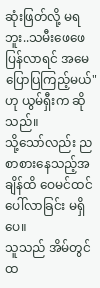ဆုံးဖြတ်လို့ မရဘူး..သမီးဖေဖေ ပြန်လာရင် အမေ ပြောပြကြည့်မယ်" ဟု ယွမ်ရှီးက ဆိုသည်။
သို့သော်လည်း ညစာစားနေသည့်အချိန်ထိ ဝေမင်ထင် ပေါ်လာခြင်း မရှိပေ။
သူသည် အိမ်တွင်ထ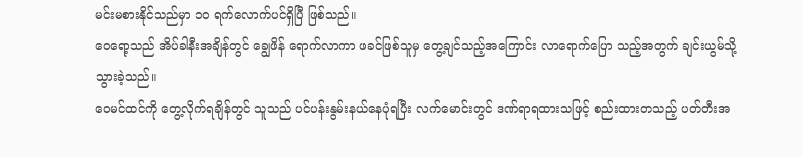မင်းမစားနိုင်သည်မှာ ၁၀ ရက်လောက်ပင်ရှိပြီ ဖြစ်သည်။
ဝေရော့သည် အိပ်ခါနီးအချိန်တွင် ချွေဖိန် ရောက်လာကာ ဖခင်ဖြစ်သူမှ တွေ့ချင်သည့်အကြောင်း လာရောက်ပြော သည့်အတွက် ချင်းယွမ်သို့ သွားခဲ့သည်။
ဝေမင်ထင်ကို တွေ့လိုက်ရချိန်တွင် သူသည် ပင်ပန်းနွမ်းနယ်နေပုံရပြီး လက်မောင်းတွင် ဒဏ်ရာရထားသဖြင့် စည်းထားတသည့် ပတ်တီးအ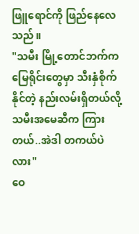ဖြူရောင်ကို ဖြည်နေလေသည်။
"သမီး မြို့တောင်ဘက်က မြေရိုင်းတွေမှာ သီးနှံစိုက်နိုင်တဲ့ နည်းလမ်းရှိတယ်လို့ သမီးအမေဆီက ကြားတယ်..အဲဒါ တကယ်ပဲလား"
ဝေ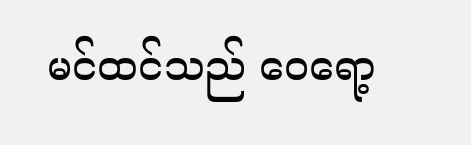မင်ထင်သည် ဝေရော့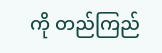ကို တည်ကြည်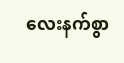လေးနက်စွာ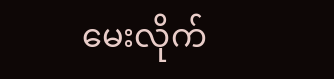မေးလိုက်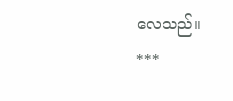လေသည်။
***